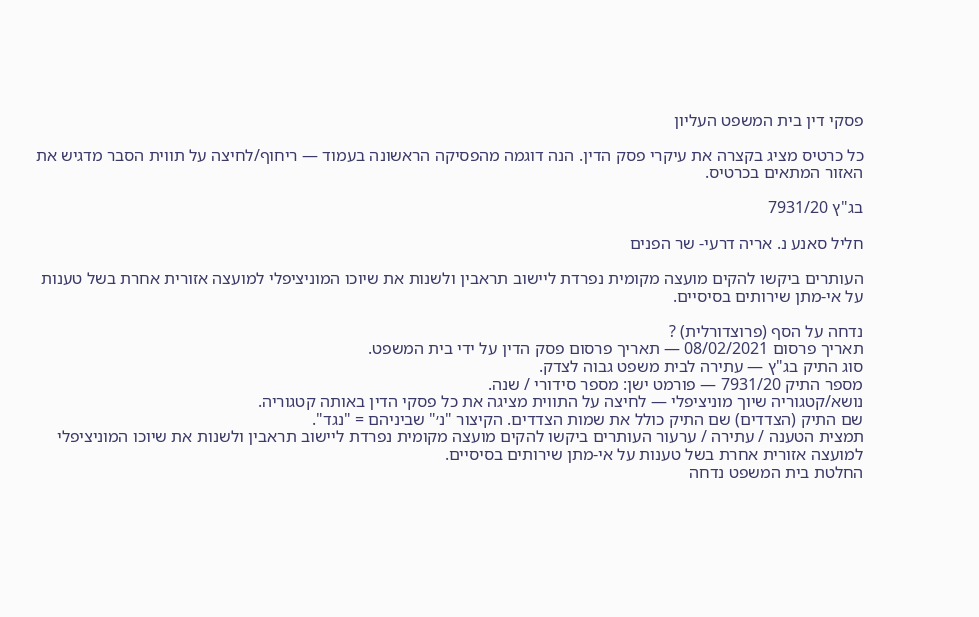פסקי דין בית המשפט העליון

כל כרטיס מציג בקצרה את עיקרי פסק הדין. הנה דוגמה מהפסיקה הראשונה בעמוד — ריחוף/לחיצה על תווית הסבר מדגיש את האזור המתאים בכרטיס.

בג"ץ 7931/20

חליל סאנע נ. אריה דרעי- שר הפנים

העותרים ביקשו להקים מועצה מקומית נפרדת ליישוב תראבין ולשנות את שיוכו המוניציפלי למועצה אזורית אחרת בשל טענות על אי-מתן שירותים בסיסיים.

נדחה על הסף (פרוצדורלית) ?
תאריך פרסום 08/02/2021 — תאריך פרסום פסק הדין על ידי בית המשפט.
סוג התיק בג"ץ — עתירה לבית משפט גבוה לצדק.
מספר התיק 7931/20 — פורמט ישן: מספר סידורי / שנה.
נושא/קטגוריה שיוך מוניציפלי — לחיצה על התווית מציגה את כל פסקי הדין באותה קטגוריה.
שם התיק (הצדדים) שם התיק כולל את שמות הצדדים. הקיצור "נ׳" שביניהם = "נגד".
תמצית הטענה / עתירה / ערעור העותרים ביקשו להקים מועצה מקומית נפרדת ליישוב תראבין ולשנות את שיוכו המוניציפלי למועצה אזורית אחרת בשל טענות על אי-מתן שירותים בסיסיים.
החלטת בית המשפט נדחה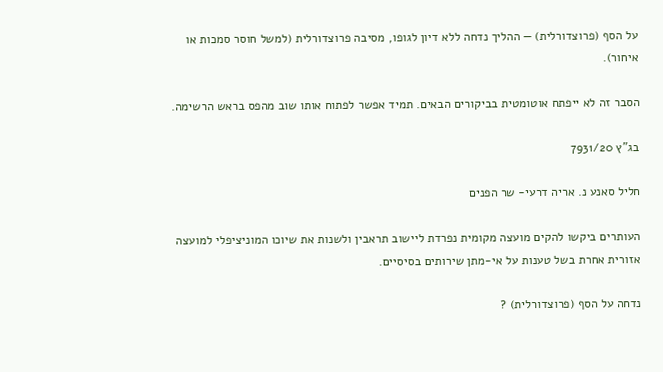על הסף (פרוצדורלית) — ההליך נדחה ללא דיון לגופו, מסיבה פרוצדורלית (למשל חוסר סמכות או איחור).

הסבר זה לא ייפתח אוטומטית בביקורים הבאים. תמיד אפשר לפתוח אותו שוב מהפס בראש הרשימה.

בג"ץ 7931/20

חליל סאנע נ. אריה דרעי- שר הפנים

העותרים ביקשו להקים מועצה מקומית נפרדת ליישוב תראבין ולשנות את שיוכו המוניציפלי למועצה אזורית אחרת בשל טענות על אי-מתן שירותים בסיסיים.

נדחה על הסף (פרוצדורלית) ?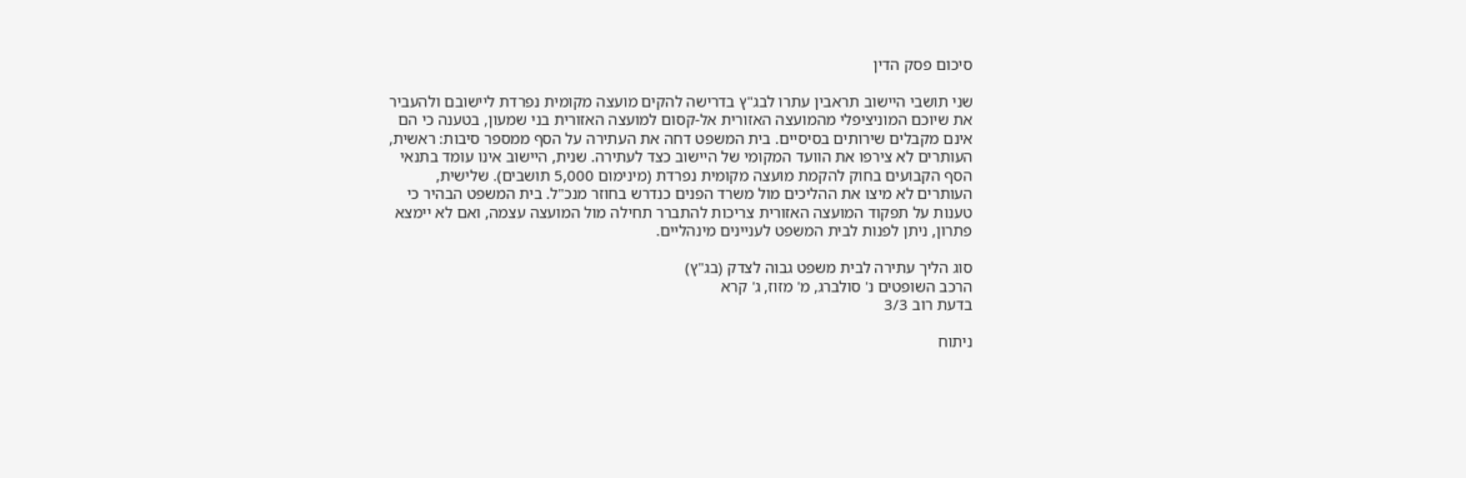סיכום פסק הדין

שני תושבי היישוב תראבין עתרו לבג"ץ בדרישה להקים מועצה מקומית נפרדת ליישובם ולהעביר את שיוכם המוניציפלי מהמועצה האזורית אל-קסום למועצה האזורית בני שמעון, בטענה כי הם אינם מקבלים שירותים בסיסיים. בית המשפט דחה את העתירה על הסף ממספר סיבות: ראשית, העותרים לא צירפו את הוועד המקומי של היישוב כצד לעתירה. שנית, היישוב אינו עומד בתנאי הסף הקבועים בחוק להקמת מועצה מקומית נפרדת (מינימום 5,000 תושבים). שלישית, העותרים לא מיצו את ההליכים מול משרד הפנים כנדרש בחוזר מנכ"ל. בית המשפט הבהיר כי טענות על תפקוד המועצה האזורית צריכות להתברר תחילה מול המועצה עצמה, ואם לא יימצא פתרון, ניתן לפנות לבית המשפט לעניינים מינהליים.

סוג הליך עתירה לבית משפט גבוה לצדק (בג"ץ)
הרכב השופטים נ' סולברג, מ' מזוז, ג' קרא
בדעת רוב 3/3

ניתוח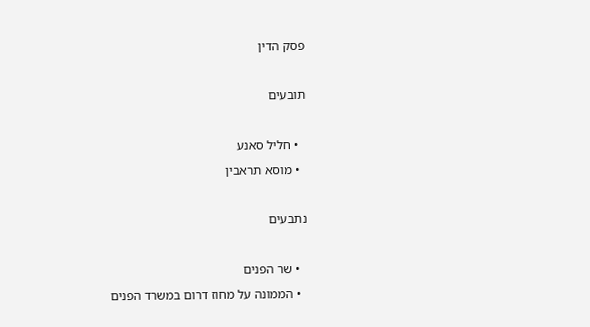פסק הדין

תובעים

  • חליל סאנע
  • מוסא תראבין

נתבעים

  • שר הפנים
  • הממונה על מחוז דרום במשרד הפנים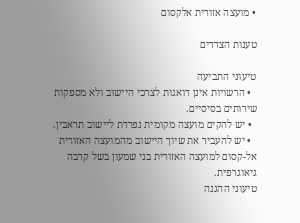• מועצה אזורית אלקסום

טענות הצדדים

טיעוני התביעה
  • הרשויות אינן דואגות לצרכי היישוב ולא מספקות שירותים בסיסיים.
  • יש להקים מועצה מקומית נפרדת ליישוב תראבין.
  • יש להעביר את שיוך היישוב מהמועצה האזורית אל-קסום למועצה האזורית בני שמעון בשל קרבה גיאוגרפית.
טיעוני ההגנה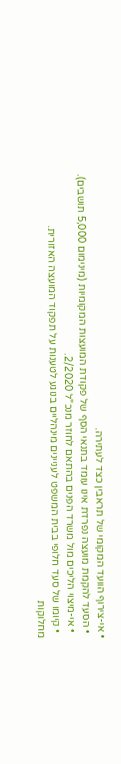• אי-צירוף הוועד המקומי של תראבין כצד לעתירה.
  • הסעד להקמת מועצה נפרדת אינו עומד בתנאי הסף של פקודת המועצות המקומיות (מינימום 5,000 תושבים).
  • אי-מיצוי הליכים מול משרד הפנים בהתאם לחוזר מנכ"ל 2/2020.
  • קיומו של סעד חלופי בבית המשפט לעניינים מינהליים בנוגע לטענות על תפקוד המועצה האזורית.
מחלוקות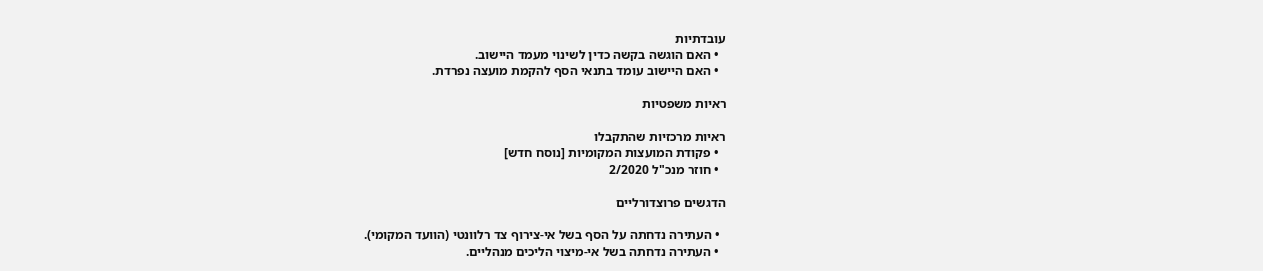עובדתיות
  • האם הוגשה בקשה כדין לשינוי מעמד היישוב.
  • האם היישוב עומד בתנאי הסף להקמת מועצה נפרדת.

ראיות משפטיות

ראיות מרכזיות שהתקבלו
  • פקודת המועצות המקומיות [נוסח חדש]
  • חוזר מנכ"ל 2/2020

הדגשים פרוצדורליים

  • העתירה נדחתה על הסף בשל אי-צירוף צד רלוונטי (הוועד המקומי).
  • העתירה נדחתה בשל אי-מיצוי הליכים מנהליים.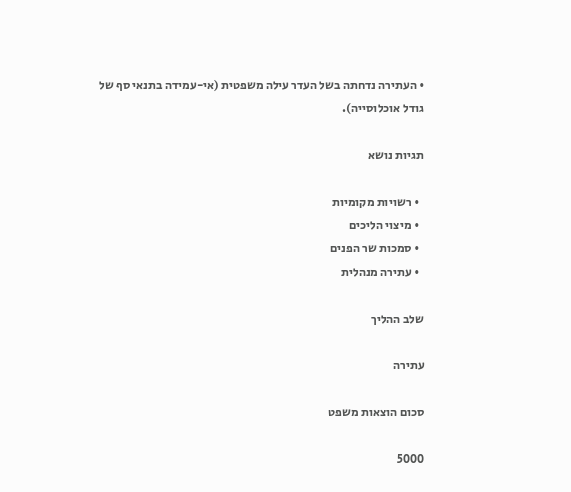• העתירה נדחתה בשל העדר עילה משפטית (אי-עמידה בתנאי סף של גודל אוכלוסייה).

תגיות נושא

  • רשויות מקומיות
  • מיצוי הליכים
  • סמכות שר הפנים
  • עתירה מנהלית

שלב ההליך

עתירה

סכום הוצאות משפט

5000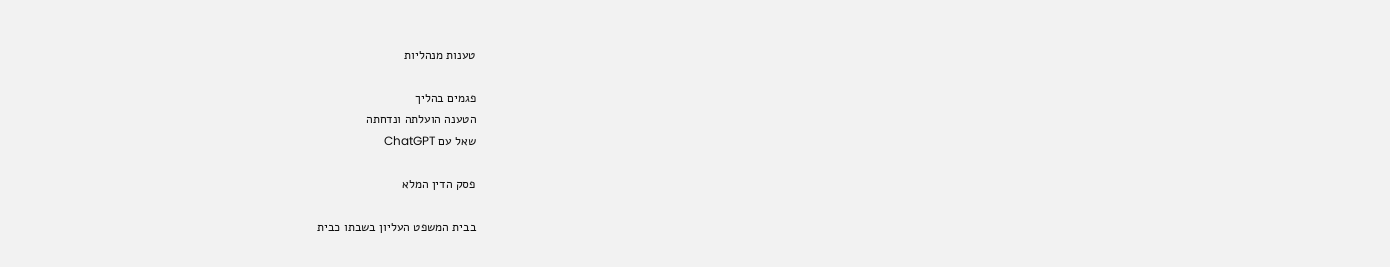טענות מנהליות

פגמים בהליך
הטענה הועלתה ונדחתה
שאל עם ChatGPT

פסק הדין המלא

בבית המשפט העליון בשבתו כבית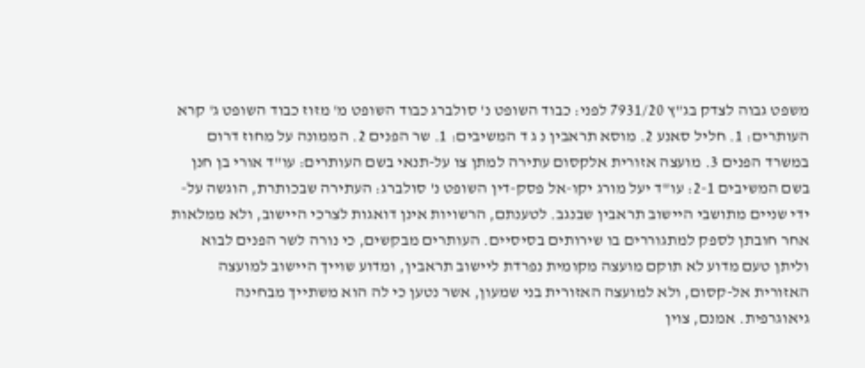משפט גבוה לצדק בג"ץ 7931/20 לפני: כבוד השופט נ' סולברג כבוד השופט מ' מזוז כבוד השופט ג' קרא העותרים: 1. חליל סאנע 2. מוסא תראבין נ ג ד המשיבים: 1. שר הפנים 2. הממונה על מחוז דרום במשרד הפנים 3. מועצה אזורית אלקסום עתירה למתן צו על-תנאי בשם העותרים: עו"ד אורי בן חנן בשם המשיבים 2-1: עו"ד יעל מורג יקו-אל פסק-דין השופט נ' סולברג: העתירה שבכותרת, הוגשה על-ידי שניים מתושבי היישוב תראבין שבנגב. לטענתם, הרשויות אינן דואגות לצרכי היישוב, ולא ממלאות אחר חובתן לספק למתגוררים בו שירותים בסיסיים. העותרים מבקשים, כי נורה לשר הפנים לבוא וליתן טעם מדוע לא תוקם מועצה מקומית נפרדת ליישוב תראבין, ומדוע שוייך היישוב למועצה האזורית אל-קסום, ולא למועצה האזורית בני שמעון, אשר נטען כי לה הוא משתייך מבחינה גיאוגרפית. אמנם, צוין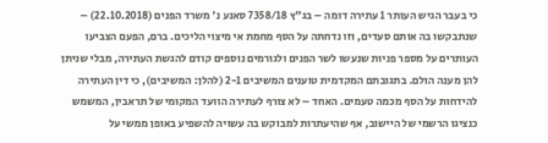כי בעבר הגיש העותר 1 עתירה דומה – בג"ץ 7358/18 סאנע נ' משרד הפנים (22.10.2018) – שנתבקשו בה אותם סעדים, וזו נדחתה על הסף מחמת אי מיצוי הליכים. ברם, הפעם הצביעו העותרים על מספר פניות שנעשו לשר הפנים ולגורמים נוספים קודם להגשת העתירה, מבלי שניתן להן מענה הולם. בתגובתם המקדמית טוענים המשיבים 2-1 (להלן: המשיבים), כי דין העתירה להידחות על הסף מכמה טעמים. האחד – לא צורף לעתירה הוועד המקומי של תראבין, המשמש כנציגו הרשמי של היישוב, אף שהיעתרות למבוקש בה עשויה להשפיע באופן ממשי על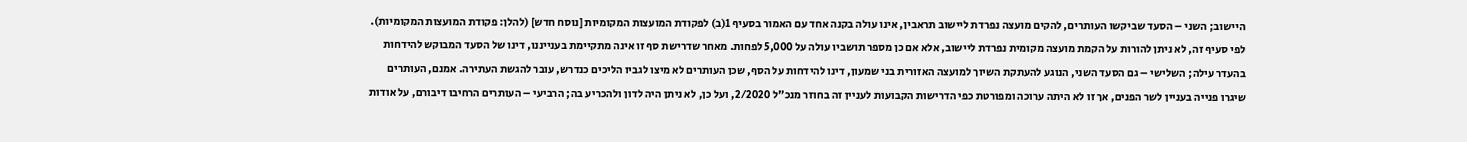היישוב; השני – הסעד שביקשו העותרים, להקים מועצה נפרדת ליישוב תראבין, אינו עולה בקנה אחד עם האמור בסעיף 1(ב) לפקודת המועצות המקומיות [נוסח חדש] (להלן: פקודת המועצות המקומיות). לפי סעיף זה, לא ניתן להורות על הקמת מועצה מקומית נפרדת ליישוב, אלא אם כן מספר תושביו עולה על 5,000 לפחות. מאחר שדרישת סף זו אינה מתקיימת בענייננו, דינו של הסעד המבוקש להידחות בהעדר עילה; השלישי – גם הסעד השני, הנוגע להעתקת השיוך למועצה האזורית בני שמעון, דינו להידחות על הסף, שכן העותרים לא מיצו לגביו הליכים כנדרש, עובר להגשת העתירה. אמנם, העותרים שיגרו פנייה בעניין לשר הפנים, אך זו לא היתה ערוכה ומפורטת כפי הדרישות הקבועות לעניין זה בחוזר מנכ"ל 2/2020, ועל כן, לא ניתן היה לדון ולהכריע בה; הרביעי – העותרים הרחיבו דיבורם, על אודות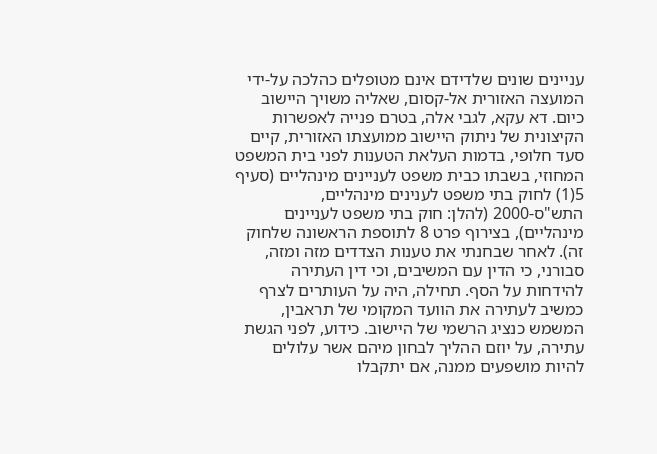עניינים שונים שלדידם אינם מטופלים כהלכה על-ידי המועצה האזורית אל-קסום, שאליה משויך היישוב כיום. דא עקא, לגבי אלה, בטרם פנייה לאפשרות הקיצונית של ניתוק היישוב ממועצתו האזורית, קיים סעד חלופי, בדמות העלאת הטענות לפני בית המשפט המחוזי, בשבתו כבית משפט לעניינים מינהליים (סעיף 5(1) לחוק בתי משפט לענינים מינהליים, התש"ס-2000 (להלן: חוק בתי משפט לעניינים מינהליים), בצירוף פרט 8 לתוספת הראשונה שלחוק זה). לאחר שבחנתי את טענות הצדדים מזה ומזה, סבורני, כי הדין עם המשיבים, וכי דין העתירה להידחות על הסף. תחילה, היה על העותרים לצרף כמשיב לעתירה את הוועד המקומי של תראבין, המשמש כנציג הרשמי של היישוב. כידוע, לפני הגשת עתירה, על יוזם ההליך לבחון מיהם אשר עלולים להיות מושפעים ממנה, אם יתקבלו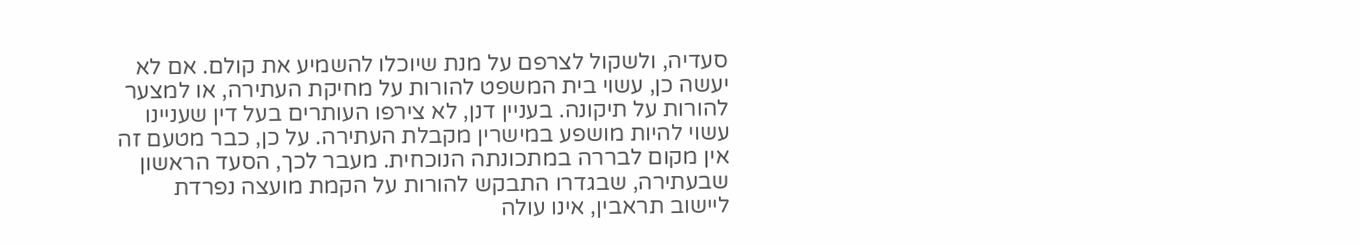סעדיה, ולשקול לצרפם על מנת שיוכלו להשמיע את קולם. אם לא יעשה כן, עשוי בית המשפט להורות על מחיקת העתירה, או למצער להורות על תיקונה. בעניין דנן, לא צירפו העותרים בעל דין שעניינו עשוי להיות מושפע במישרין מקבלת העתירה. על כן, כבר מטעם זה אין מקום לבררה במתכונתה הנוכחית. מעבר לכך, הסעד הראשון שבעתירה, שבגדרו התבקש להורות על הקמת מועצה נפרדת ליישוב תראבין, אינו עולה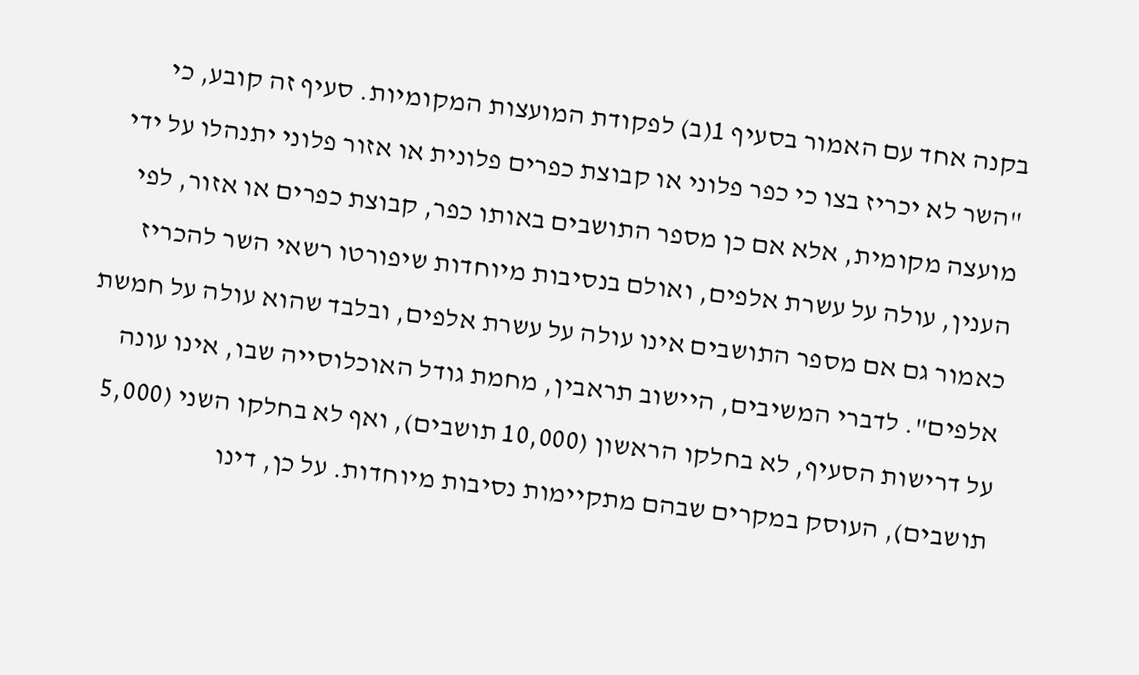בקנה אחד עם האמור בסעיף 1(ב) לפקודת המועצות המקומיות. סעיף זה קובע, כי "השר לא יכריז בצו כי כפר פלוני או קבוצת כפרים פלונית או אזור פלוני יתנהלו על ידי מועצה מקומית, אלא אם כן מספר התושבים באותו כפר, קבוצת כפרים או אזור, לפי הענין, עולה על עשרת אלפים, ואולם בנסיבות מיוחדות שיפורטו רשאי השר להכריז כאמור גם אם מספר התושבים אינו עולה על עשרת אלפים, ובלבד שהוא עולה על חמשת אלפים". לדברי המשיבים, היישוב תראבין, מחמת גודל האוכלוסייה שבו, אינו עונה על דרישות הסעיף, לא בחלקו הראשון (10,000 תושבים), ואף לא בחלקו השני (5,000 תושבים), העוסק במקרים שבהם מתקיימות נסיבות מיוחדות. על כן, דינו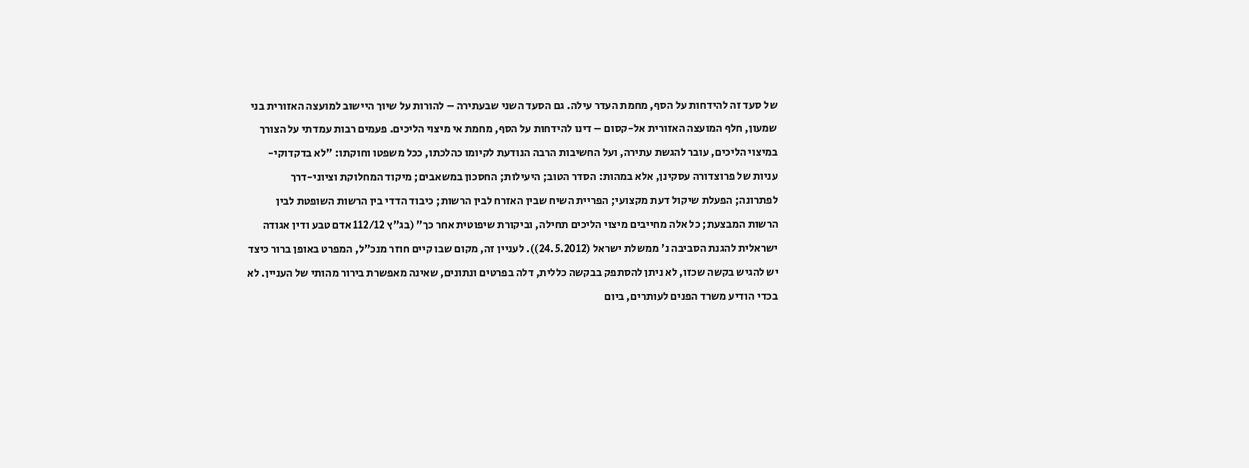של סעד זה להידחות על הסף, מחמת העדר עילה. גם הסעד השני שבעתירה – להורות על שיוך היישוב למועצה האזורית בני שמעון, חלף המועצה האזורית אל-קסום – דינו להידחות על הסף, מחמת אי מיצוי הליכים. פעמים רבות עמדתי על הצורך במיצוי הליכים, עובר להגשת עתירה, ועל החשיבות הרבה הנודעת לקיומו כהלכתו, ככל משפטו וחוקתו: "לא בדקדוקי-עניות של פרוצדורה עסקינן, אלא במהות: הסדר הטוב; היעילות; החסכון במשאבים; מיקוד המחלוקת וציוני-דרך לפתרונה; הפעלת שיקול דעת מקצועי; הפריית השיח שבין האזרח לבין הרשות; כיבוד הדדי בין הרשות השופטת לבין הרשות המבצעת; כל אלה מחייבים מיצוי הליכים תחילה, וביקורת שיפוטית אחר כך" (בג"ץ 112/12 אדם טבע ודין אגודה ישראלית להגנת הסביבה נ' ממשלת ישראל (24.5.2012)). לעניין זה, מקום שבו קיים חוזר מנכ"ל, המפרט באופן ברור כיצד יש להגיש בקשה שכזו, לא ניתן להסתפק בבקשה כללית, דלה בפרטים ונתונים, שאינה מאפשרת בירור מהותי של העניין. לא בכדי הודיע משרד הפנים לעותרים, ביום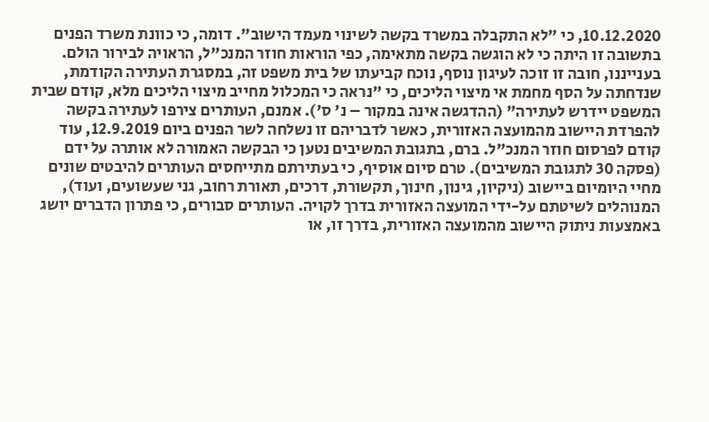10.12.2020, כי "לא התקבלה במשרד בקשה לשינוי מעמד הישוב". דומה, כי כוונת משרד הפנים בתשובה זו היתה כי לא הוגשה בקשה מתאימה, כפי הוראות חוזר המנכ"ל, הראויה לבירור הולם. בענייננו, חובה זו זוכה לעיגון נוסף, נוכח קביעתו של בית משפט זה, במסגרת העתירה הקודמת, שנדחתה על הסף מחמת אי מיצוי הליכים, כי "נראה כי המכלול מחייב מיצוי הליכים מלא, קודם שבית המשפט יידרש לעתירה" (ההדגשה אינה במקור – נ' ס'). אמנם, העותרים צירפו לעתירה בקשה להפרדת היישוב מהמועצה האזורית, כאשר לדבריהם זו נשלחה לשר הפנים ביום 12.9.2019, עוד קודם לפרסום חוזר המנכ"ל. ברם, בתגובת המשיבים נטען כי הבקשה האמורה לא אותרה על ידם (פסקה 30 לתגובת המשיבים). טרם סיום אוסיף, כי בעתירתם מתייחסים העותרים להיבטים שונים מחיי היומיום ביישוב (ניקיון, גינון, חינוך, תקשורת, דרכים, תאורת רחוב, גני שעשועים, ועוד), המנוהלים לשיטתם על-ידי המועצה האזורית בדרך לקויה. העותרים סבורים, כי פתרון הדברים יושג באמצעות ניתוק היישוב מהמועצה האזורית, בדרך זו, או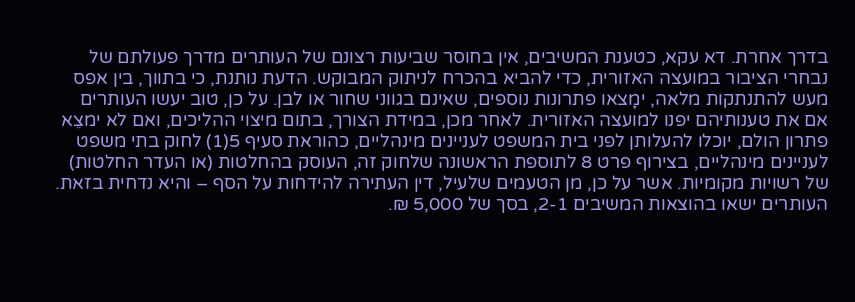בדרך אחרת. דא עקא, כטענת המשיבים, אין בחוסר שביעות רצונם של העותרים מדרך פעולתם של נבחרי הציבור במועצה האזורית, כדי להביא בהכרח לניתוק המבוקש. הדעת נותנת, כי בתווך, בין אפס מעש להתנתקות מלאה, ימָצאו פתרונות נוספים, שאינם בגווני שחור או לבן. על כן, טוב יעשו העותרים אם את טענותיהם יפנו למועצה האזורית. לאחר מכן, במידת הצורך, בתום מיצוי ההליכים, ואם לא ימצֵא פתרון הולם, יוכלו להעלותן לפני בית המשפט לעניינים מינהליים, כהוראת סעיף 5(1) לחוק בתי משפט לעניינים מינהליים, בצירוף פרט 8 לתוספת הראשונה שלחוק זה, העוסק בהחלטות (או העדר החלטות) של רשויות מקומיות. אשר על כן, מן הטעמים שלעיל, דין העתירה להידחות על הסף – והיא נדחית בזאת. העותרים ישאו בהוצאות המשיבים 2-1, בסך של 5,000 ₪.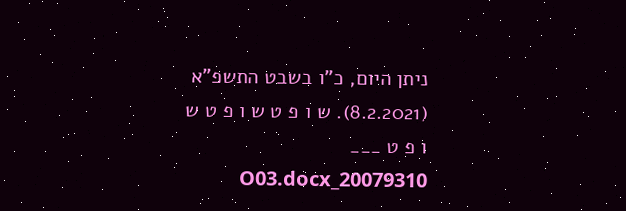ניתן היום, כ"ו בשבט התשפ"א (8.2.2021). ש ו פ ט ש ו פ ט ש ו פ ט ___ 20079310_O03.docx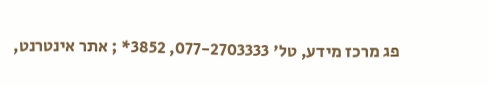פג מרכז מידע, טל' 077-2703333, 3852* ; אתר אינטרנט,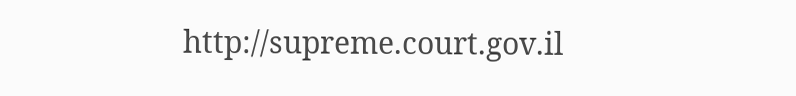http://supreme.court.gov.il